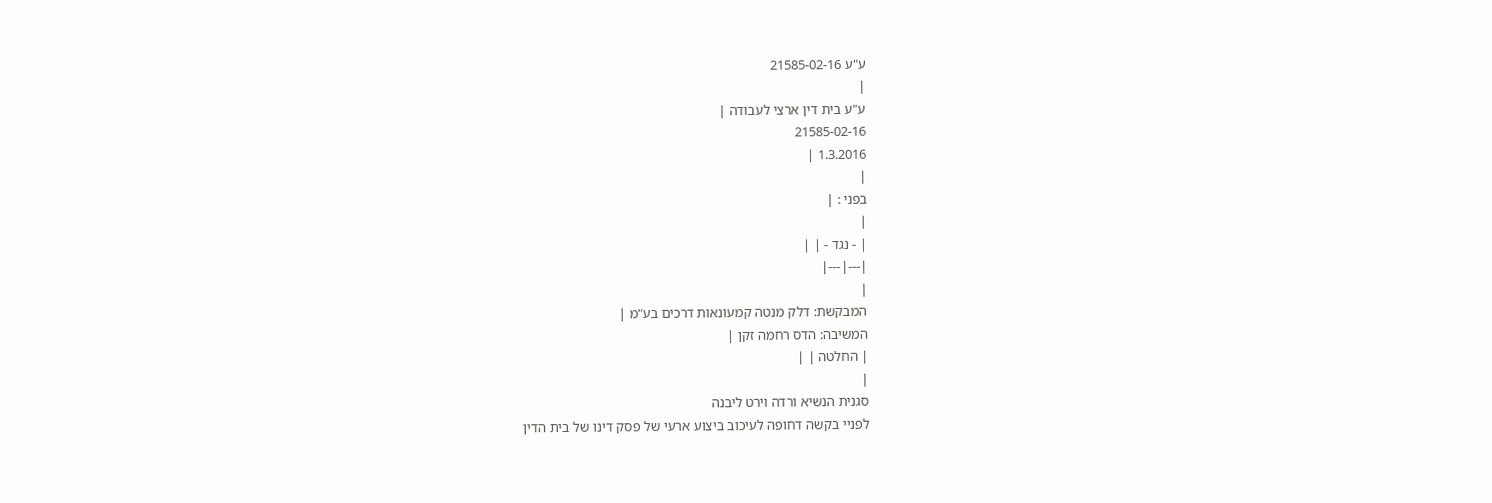ע"ע 21585-02-16
|
ע"ע בית דין ארצי לעבודה |
21585-02-16
1.3.2016 |
|
בפני : |
|
| - נגד - | |
|---|---|
|
המבקשת: דלק מנטה קמעונאות דרכים בע"מ |
המשיבה: הדס רחמה זקן |
| החלטה | |
|
סגנית הנשיא ורדה וירט ליבנה
לפניי בקשה דחופה לעיכוב ביצוע ארעי של פסק דינו של בית הדין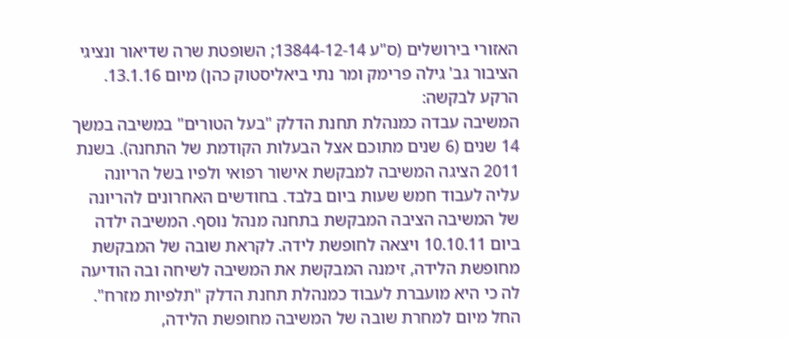האזורי בירושלים (ס"ע 13844-12-14; השופטת שרה שדיאור ונציגי הציבור גב' גילה פרימק ומר נתי ביאליסטוק כהן) מיום 13.1.16.
הרקע לבקשה:
המשיבה עבדה כמנהלת תחנת הדלק "בעל הטורים" במשיבה במשך 14 שנים (6 שנים מתוכם אצל הבעלות הקודמת של התחנה). בשנת 2011 הציגה המשיבה למבקשת אישור רפואי ולפיו בשל הריונה עליה לעבוד חמש שעות ביום בלבד. בחודשים האחרונים להריונה של המשיבה הציבה המבקשת בתחנה מנהל נוסף. המשיבה ילדה ביום 10.10.11 ויצאה לחופשת לידה. לקראת שובה של המבקשת מחופשת הלידה, זימנה המבקשת את המשיבה לשיחה ובה הודיעה לה כי היא מועברת לעבוד כמנהלת תחנת הדלק "תלפיות מזרח". החל מיום למחרת שובה של המשיבה מחופשת הלידה,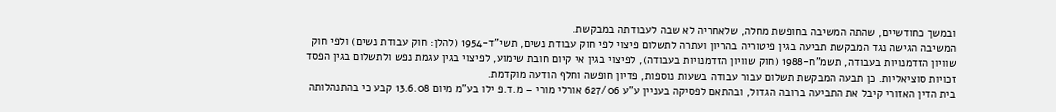ובמשך כחודשיים, שהתה המשיבה בחופשת מחלה, שלאחריה לא שבה לעבודתה במבקשת.
המשיבה הגישה נגד המבקשת תביעה בגין פיטוריה בהריון ועתרה לתשלום פיצוי לפי חוק עבודת נשים, תשי"ד-1954 (להלן: חוק עבודת נשים) ולפי חוק שוויון הזדמנויות בעבודה, תשמ"ח-1988 (חוק שוויון הזדמנויות בעבודה), לפיצוי בגין אי קיום חובת שימוע, לפיצוי בגין עגמת נפש ולתשלום בגין הפסד זכויות סוציאליות. כן תבעה המבקשת תשלום עבור עבודה בשעות נוספות, פדיון חופשה וחלף הודעה מוקדמת.
בית הדין האזורי קיבל את התביעה ברובה הגדול, ובהתאם לפסיקה בעניין ע"ע 627/06 אורלי מורי – מ.ד.פ ילו בע"מ מיום 13.6.08 קבע כי בהתנהלותה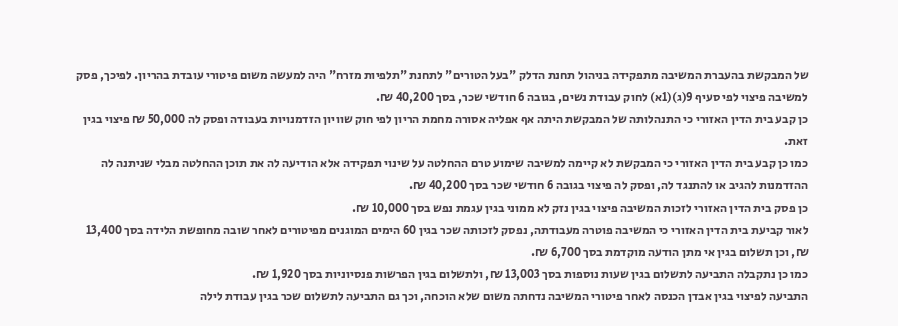של המבקשת בהעברת המשיבה מתפקידה בניהול תחנת הדלק "בעל הטורים" לתחנת "תלפיות מזרח" היה למעשה משום פיטורי עובדת בהריון. לפיכך, פסק למשיבה פיצוי לפי סעיף 9(ג)(1א) לחוק עבודת נשים, בגובה 6 חודשי שכר, בסך 40,200 ₪.
כן קבע בית הדין האזורי כי התנהלותה של המבקשת היתה אף אפליה אסורה מחמת הריון לפי חוק שוויון הזדמנויות בעבודה ופסק לה 50,000 ₪ פיצוי בגין זאת.
כמו כן קבע בית הדין האזורי כי המבקשת לא קיימה למשיבה שימוע טרם ההחלטה על שינוי תפקידה אלא הודיעה לה את תוכן ההחלטה מבלי שניתנה לה ההזדמנות להגיב או להתנגד לה, ופסק לה פיצוי בגובה 6 חודשי שכר בסך 40,200 ₪.
כן פסק בית הדין האזורי לזכות המשיבה פיצוי בגין נזק לא ממוני בגין עגמת נפש בסך 10,000 ₪.
לאור קביעת בית הדין האזורי כי המשיבה פוטרה מעבודתה, נפסק לזכותה שכר בגין 60 הימים המוגנים מפיטורים לאחר שובה מחופשת הלידה בסך 13,400 ₪, וכן תשלום בגין אי מתן הודעה מוקדמת בסך 6,700 ₪.
כמו כן נתקבלה התביעה לתשלום בגין שעות נוספות בסך 13,003 ₪, ולתשלום בגין הפרשות פנסיוניות בסך 1,920 ₪.
התביעה לפיצוי בגין אבדן הכנסה לאחר פיטורי המשיבה נדחתה משום שלא הוכחה, וכך גם התביעה לתשלום שכר בגין עבודת לילה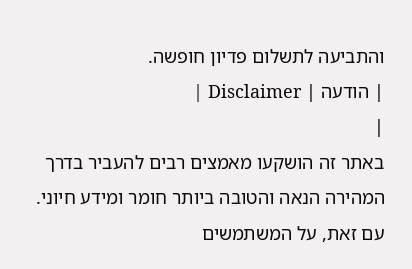והתביעה לתשלום פדיון חופשה.
| הודעה | Disclaimer |
|
באתר זה הושקעו מאמצים רבים להעביר בדרך המהירה הנאה והטובה ביותר חומר ומידע חיוני. עם זאת, על המשתמשים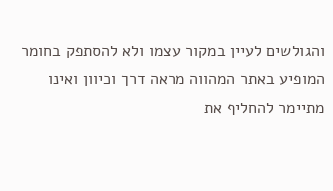והגולשים לעיין במקור עצמו ולא להסתפק בחומר המופיע באתר המהווה מראה דרך וכיוון ואינו מתיימר להחליף את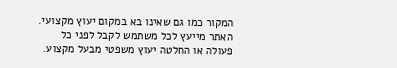המקור כמו גם שאינו בא במקום יעוץ מקצועי. האתר מייעץ לכל משתמש לקבל לפני כל פעולה או החלטה יעוץ משפטי מבעל מקצוע.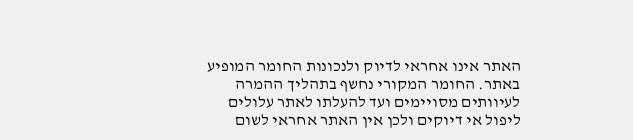האתר אינו אחראי לדיוק ולנכונות החומר המופיע באתר. החומר המקורי נחשף בתהליך ההמרה לעיוותים מסויימים ועד להעלתו לאתר עלולים ליפול אי דיוקים ולכן אין האתר אחראי לשום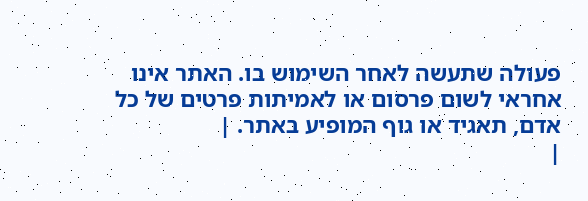פעולה שתעשה לאחר השימוש בו. האתר אינו אחראי לשום פרסום או לאמיתות פרטים של כל אדם, תאגיד או גוף המופיע באתר. |
|